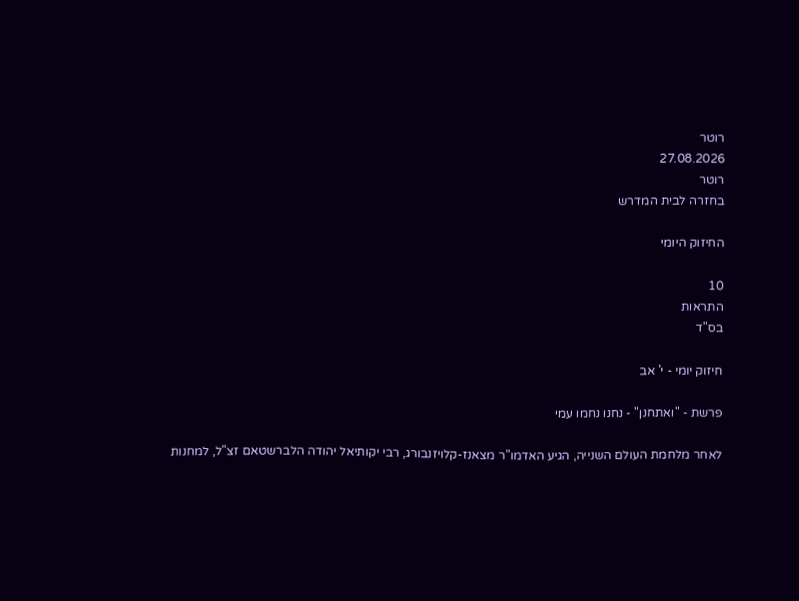רוטר
27.08.2026
רוטר
בחזרה לבית המדרש

החיזוק היומי

10
התראות
בס"ד

חיזוק יומי - י' אב

פרשת - "ואתחנן" - נחנו נחמו עמי

לאחר מלחמת העולם השנייה, הגיע האדמו"ר מצאנז-קלויזנבורג, רבי יקותיאל יהודה הלברשטאם זצ"ל, למחנות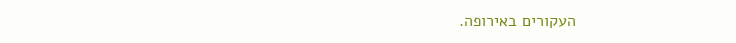העקורים באירופה.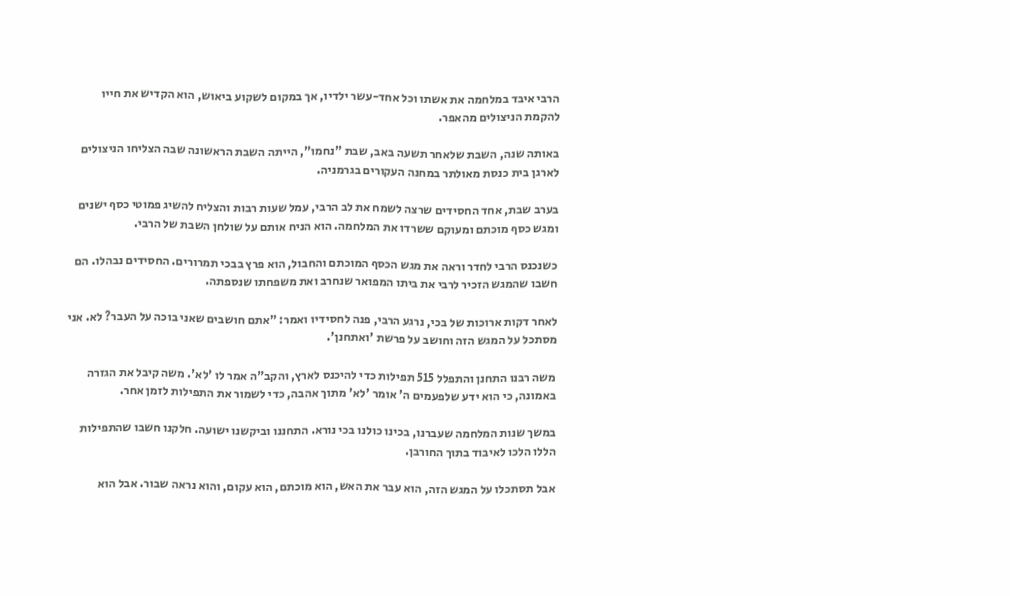הרבי איבד במלחמה את אשתו וכל אחד-עשר ילדיו, אך במקום לשקוע ביאוש, הוא הקדיש את חייו להקמת הניצולים מהאפר.

באותה שנה, השבת שלאחר תשעה באב, שבת "נחמו", הייתה השבת הראשונה שבה הצליחו הניצולים לארגן בית כנסת מאולתר במחנה העקורים בגרמניה.

בערב שבת, אחד החסידים שרצה לשמח את לב הרבי, עמל שעות רבות והצליח להשיג פמוטי כסף ישנים ומגש כסף מוכתם ומעוקם ששרדו את המלחמה. הוא הניח אותם על שולחן השבת של הרבי.

כשנכנס הרבי לחדר וראה את מגש הכסף המוכתם והחבול, הוא פרץ בבכי תמרורים. החסידים נבהלו. הם חשבו שהמגש הזכיר לרבי את ביתו המפואר שנחרב ואת משפחתו שנספתה.

לאחר דקות ארוכות של בכי, נרגע הרבי, פנה לחסידיו ואמר: "אתם חושבים שאני בוכה על העבר? לא. אני מסתכל על המגש הזה וחושב על פרשת 'ואתחנן'.

משה רבנו התחנן והתפלל 515 תפילות כדי להיכנס לארץ, והקב"ה אמר לו 'לא'. משה קיבל את הגזרה באמונה, כי הוא ידע שלפעמים ה' אומר 'לא' מתוך אהבה, כדי לשמור את התפילות לזמן אחר.

במשך שנות המלחמה שעברנו, בכינו כולנו בכי נורא. התחננו וביקשנו ישועה. חלקנו חשבו שהתפילות הללו הלכו לאיבוד בתוך החורבן.

אבל תסתכלו על המגש הזה, הוא עבר את האש, הוא מוכתם, הוא עקום, והוא נראה שבור. אבל הוא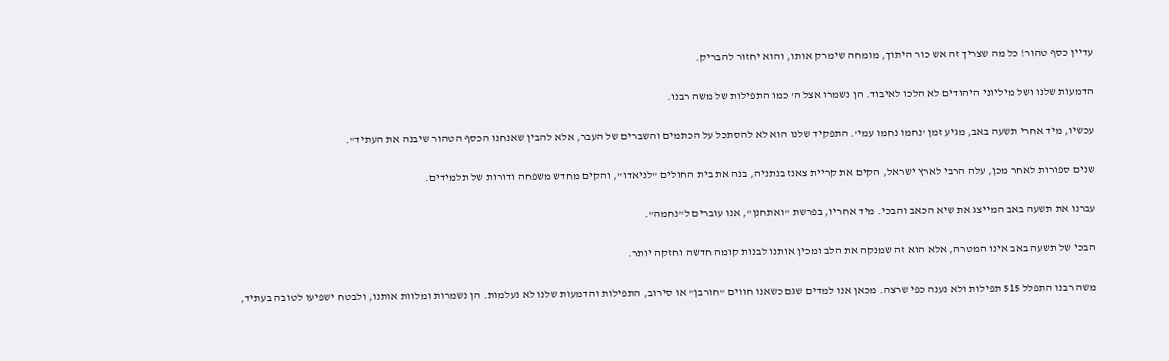עדיין כסף טהור! כל מה שצריך זה אש כור היתוך, מומחה שימרק אותו, והוא יחזור להבריק.

הדמעות שלנו ושל מיליוני היהודים לא הלכו לאיבוד. הן נשמרו אצל ה' כמו התפילות של משה רבנו.

עכשיו, מיד אחרי תשעה באב, מגיע זמן 'נחמו נחמו עמי'. התפקיד שלנו הוא לא להסתכל על הכתמים והשברים של העבר, אלא להבין שאנחנו הכסף הטהור שיבנה את העתיד".

שנים ספורות לאחר מכן, עלה הרבי לארץ ישראל, הקים את קריית צאנז בנתניה, בנה את בית החולים "לניאדו", והקים מחדש משפחה ודורות של תלמידים.

עברנו את תשעה באב המייצג את שיא הכאב והבכי. מיד אחריו, בפרשת "ואתחנן", אנו עוברים ל"נחמה".

הבכי של תשעה באב אינו המטרה, אלא הוא זה שמנקה את הלב ומכין אותנו לבנות קומה חדשה וחזקה יותר.

משה רבנו התפלל 515 תפילות ולא נענה כפי שרצה. מכאן אנו למדים שגם כשאנו חווים "חורבן" או סירוב, התפילות והדמעות שלנו לא נעלמות. הן נשמרות ומלוות אותנו, ולבטח ישפיעו לטובה בעתיד,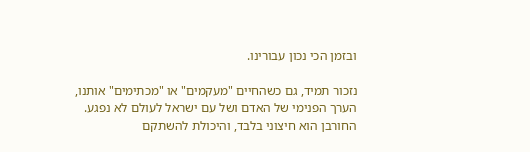ובזמן הכי נכון עבורינו.

נזכור תמיד, גם כשהחיים "מעקמים" או "מכתימים" אותנו, הערך הפנימי של האדם ושל עם ישראל לעולם לא נפגע. החורבן הוא חיצוני בלבד, והיכולת להשתקם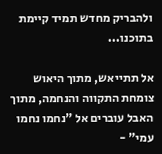ולהבריק מחדש תמיד קיימת בתוכנו...

אל תתייאש, מתוך היאוש צומחת התקווה והנחמה, מתוך האבל עוברים אל "נחמו נחמו עמי" -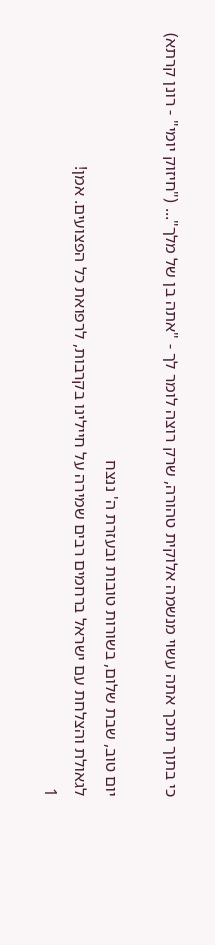כי בתוך תוכך אתה עשוי מנשמה אלוקית טהורה, שרק רוצה לומר לך - "אתה בן של מלך"... ("חיזוק יומי" - רונן קרתא)

יום טוב, שבת שלום, בשורות טובות ובעזרת ה' ננצח
לגאולת והצלחת עם ישראל ברחמים רבים שמירה על חיילינו בקרבות, לרפואת כל הפצועים. אמן!
1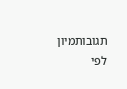תגובותמיון לפי